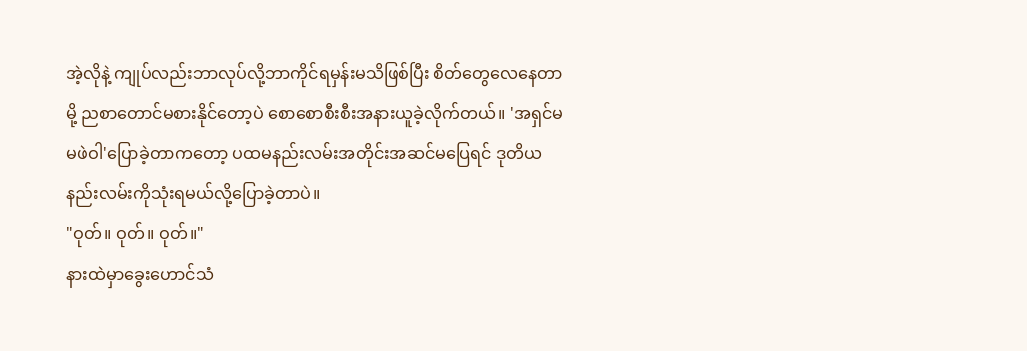အဲ့လိုနဲ့ ကျုပ်လည်းဘာလုပ်လို့ဘာကိုင်ရမှန်းမသိဖြစ်ပြီး စိတ်တွေလေနေတာမို့ ညစာတောင်မစားနိုင်တော့ပဲ စောစောစီးစီးအနားယူခဲ့လိုက်တယ်။ 'အရှင်မမဖဲဝါ'ပြောခဲ့တာကတော့ ပထမနည်းလမ်းအတိုင်းအဆင်မပြေရင် ဒုတိယနည်းလမ်းကိုသုံးရမယ်လို့ပြောခဲ့တာပဲ။
"ဝုတ်။ ဝုတ်။ ဝုတ်။"
နားထဲမှာခွေးဟောင်သံ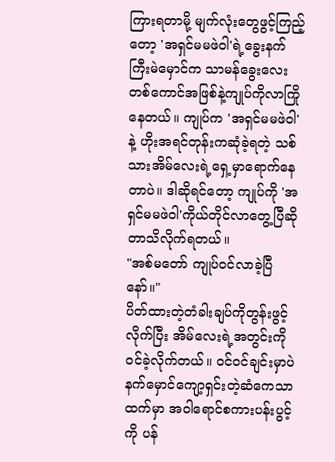ကြားရတာမို့ မျက်လုံးတွေဖွင့်ကြည့်တော့ 'အရှင်မမဖဲဝါ'ရဲ့ခွေးနက်ကြီးမဲမှောင်က သာမန်ခွေးလေးတစ်ကောင်အဖြစ်နဲ့ကျုပ်ကိုလာကြိုနေတယ်။ ကျုပ်က 'အရှင်မမဖဲဝါ'နဲ့ ဟိုးအရင်တုန်းကဆုံခဲ့ရတဲ့ သစ်သားအိမ်လေးရဲ့ရှေ့မှာရောက်နေတာပဲ။ ဒါဆိုရင်တော့ ကျုပ်ကို 'အရှင်မမဖဲဝါ'ကိုယ်တိုင်လာတွေ့ပြီဆိုတာသိလိုက်ရတယ်။
"အစ်မတော် ကျုပ်ဝင်လာခဲ့ပြီနော်။"
ပိတ်ထားတဲ့တံခါးချပ်ကိုတွန်းဖွင့်လိုက်ပြီး အိမ်လေးရဲ့အတွင်းကိုဝင်ခဲ့လိုက်တယ်။ ဝင်ဝင်ချင်းမှာပဲ နက်မှောင်ကျော့ရှင်းတဲ့ဆံကေသာထက်မှာ အဝါရောင်စကားပန်းပွင့်ကို ပန်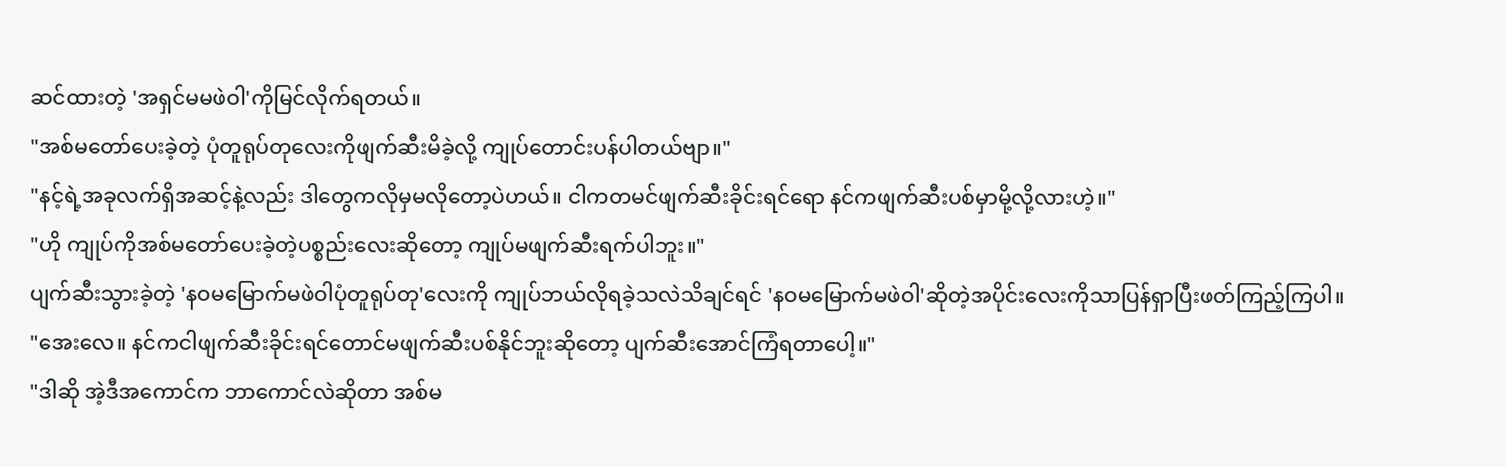ဆင်ထားတဲ့ 'အရှင်မမဖဲဝါ'ကိုမြင်လိုက်ရတယ်။
"အစ်မတော်ပေးခဲ့တဲ့ ပုံတူရုပ်တုလေးကိုဖျက်ဆီးမိခဲ့လို့ ကျုပ်တောင်းပန်ပါတယ်ဗျာ။"
"နင့်ရဲ့အခုလက်ရှိအဆင့်နဲ့လည်း ဒါတွေကလိုမှမလိုတော့ပဲဟယ်။ ငါကတမင်ဖျက်ဆီးခိုင်းရင်ရော နင်ကဖျက်ဆီးပစ်မှာမို့လို့လားဟဲ့။"
"ဟို ကျုပ်ကိုအစ်မတော်ပေးခဲ့တဲ့ပစ္စည်းလေးဆိုတော့ ကျုပ်မဖျက်ဆီးရက်ပါဘူး။"
ပျက်ဆီးသွားခဲ့တဲ့ 'နဝမမြောက်မဖဲဝါပုံတူရုပ်တု'လေးကို ကျုပ်ဘယ်လိုရခဲ့သလဲသိချင်ရင် 'နဝမမြောက်မဖဲဝါ'ဆိုတဲ့အပိုင်းလေးကိုသာပြန်ရှာပြီးဖတ်ကြည့်ကြပါ။
"အေးလေ။ နင်ကငါဖျက်ဆီးခိုင်းရင်တောင်မဖျက်ဆီးပစ်နိုင်ဘူးဆိုတော့ ပျက်ဆီးအောင်ကြံရတာပေါ့။"
"ဒါဆို အဲ့ဒီအကောင်က ဘာကောင်လဲဆိုတာ အစ်မ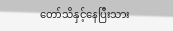တော်သိနှင့်နေပြီးသား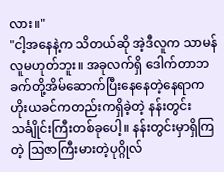လား။"
"ငါ့အနေနဲ့က သိတယ်ဆို အဲ့ဒီလူက သာမန်လူမဟုတ်ဘူး။ အခုလက်ရှိ ဒေါက်တာဘခက်တို့အိမ်ဆောက်ပြီးနေနေတဲ့နေရာက ဟိုးယခင်ကတည်းကရှိခဲ့တဲ့ နန်းတွင်းသင်္ချိုင်းကြီးတစ်ခုပေါ့။ နန်းတွင်းမှာရှိကြတဲ့ ဩဇာကြီးမားတဲ့ပုဂ္ဂိုလ်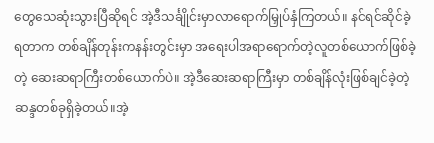တွေသေဆုံးသွားပြီဆိုရင် အဲ့ဒီသင်္ချိုင်းမှာလာရောက်မြှုပ်နှံကြတယ်။ နင်ရင်ဆိုင်ခဲ့ရတာက တစ်ချိန်တုန်းကနန်းတွင်းမှာ အရေးပါအရာရောက်တဲ့လူတစ်ယောက်ဖြစ်ခဲ့တဲ့ ဆေးဆရာကြီးတစ်ယောက်ပဲ။ အဲ့ဒီဆေးဆရာကြီးမှာ တစ်ချိန်လုံးဖြစ်ချင်ခဲ့တဲ့ဆန္ဒတစ်ခုရှိခဲ့တယ်။အဲ့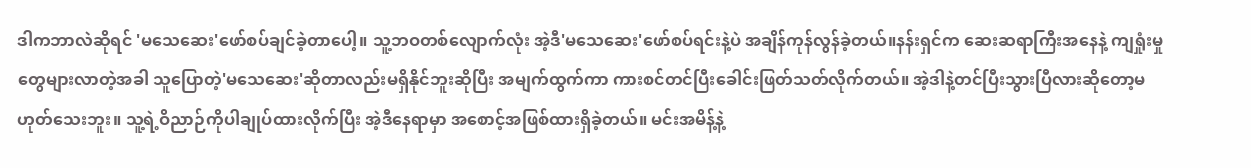ဒါကဘာလဲဆိုရင် 'မသေဆေး'ဖော်စပ်ချင်ခဲ့တာပေါ့။ သူ့ဘဝတစ်လျောက်လုံး အဲ့ဒီ'မသေဆေး'ဖော်စပ်ရင်းနဲ့ပဲ အချိန်ကုန်လွန်ခဲ့တယ်။နန်းရှင်က ဆေးဆရာကြီးအနေနဲ့ ကျရှုံးမှုတွေများလာတဲ့အခါ သူပြောတဲ့'မသေဆေး'ဆိုတာလည်းမရှိနိုင်ဘူးဆိုပြီး အမျက်ထွက်ကာ ကားစင်တင်ပြီးခေါင်းဖြတ်သတ်လိုက်တယ်။ အဲ့ဒါနဲ့တင်ပြီးသွားပြီလားဆိုတော့မဟုတ်သေးဘူး။ သူ့ရဲ့ဝိညာဉ်ကိုပါချုပ်ထားလိုက်ပြီး အဲ့ဒီနေရာမှာ အစောင့်အဖြစ်ထားရှိခဲ့တယ်။ မင်းအမိန့်နဲ့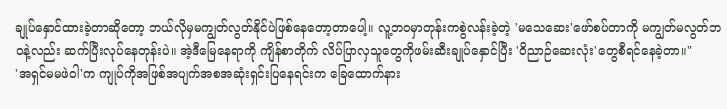ချုပ်နှောင်ထားခဲ့တာဆိုတော့ ဘယ်လိုမှမကျွတ်လွတ်နိုင်ပဲဖြစ်နေတော့တာပေါ့။ လူ့ဘဝမှာတုန်းကစွဲလန်းခဲ့တဲ့ 'မသေဆေး'ဖော်စပ်တာကို မကျွတ်မလွတ်ဘဝနဲ့လည်း ဆက်ပြီးလုပ်နေတုန်းပဲ။ အဲ့ဒီမြေနေရာကို ကျိန်စာတိုက် လိပ်ပြာလှသူတွေကိုဖမ်းဆီးချုပ်နှောင်ပြီး 'ဝိညာဉ်ဆေးလုံး'တွေစီရင်နေခဲ့တာ။"
'အရှင်မမဖဲဝါ'က ကျုပ်ကိုအဖြစ်အပျက်အစအဆုံးရှင်းပြနေရင်းက ခြေထောက်နား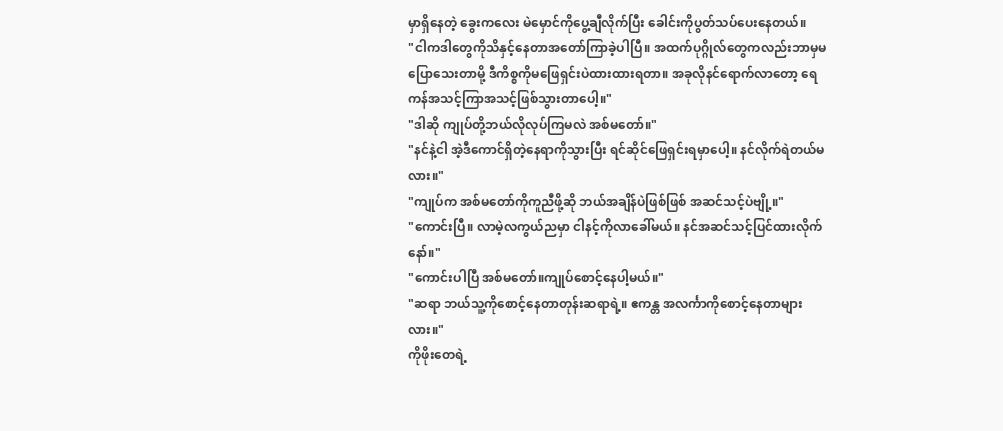မှာရှိနေတဲ့ ခွေးကလေး မဲမှောင်ကိုပွေ့ချီလိုက်ပြီး ခေါင်းကိုပွတ်သပ်ပေးနေတယ်။
"ငါကဒါတွေကိုသိနှင့်နေတာအတော်ကြာခဲ့ပါပြီ။ အထက်ပုဂ္ဂိုလ်တွေကလည်းဘာမှမပြောသေးတာမို့ ဒီကိစ္စကိုမဖြေရှင်းပဲထားထားရတာ။ အခုလိုနင်ရောက်လာတော့ ရေကန်အသင့်ကြာအသင့်ဖြစ်သွားတာပေါ့။"
"ဒါဆို ကျုပ်တို့ဘယ်လိုလုပ်ကြမလဲ အစ်မတော်။"
"နင်နဲ့ငါ အဲ့ဒီကောင်ရှိတဲ့နေရာကိုသွားပြီး ရင်ဆိုင်ဖြေရှင်းရမှာပေါ့။ နင်လိုက်ရဲတယ်မလား။"
"ကျုပ်က အစ်မတော်ကိုကူညီဖို့ဆို ဘယ်အချိန်ပဲဖြစ်ဖြစ် အဆင်သင့်ပဲဗျို့။"
"ကောင်းပြီ။ လာမဲ့လကွယ်ညမှာ ငါနင့်ကိုလာခေါ်မယ်။ နင်အဆင်သင့်ပြင်ထားလိုက်နော်။"
"ကောင်းပါပြီ အစ်မတော်။ကျုပ်စောင့်နေပါ့မယ်။"
"ဆရာ ဘယ်သူ့ကိုစောင့်နေတာတုန်းဆရာရဲ့။ ဧကန္တ အလင်္ကာကိုစောင့်နေတာများလား။"
ကိုဖိုးတေရဲ့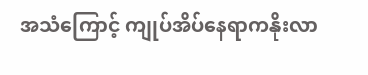အသံကြောင့် ကျုပ်အိပ်နေရာကနိုးလာ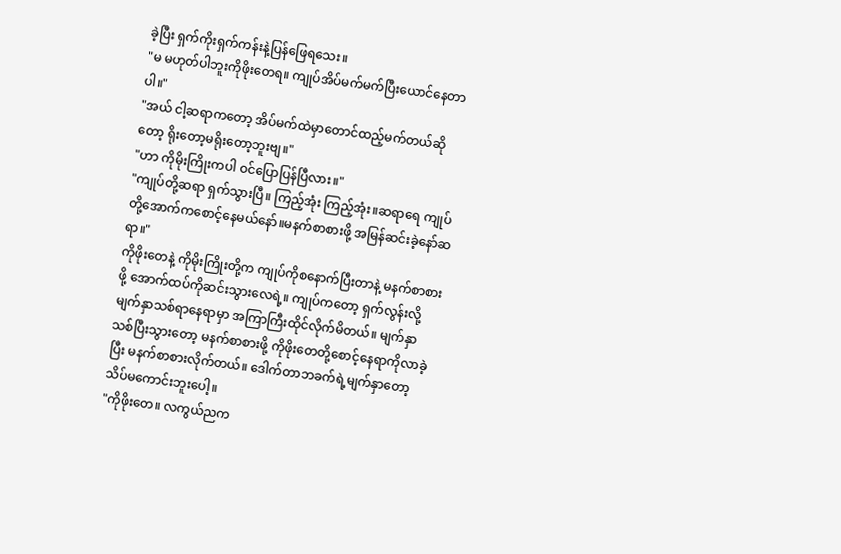ခဲ့ပြီး ရှက်ကိုးရှက်ကန်းနဲ့ပြန်ဖြေရသေး။
"မ မဟုတ်ပါဘူးကိုဖိုးတေရ။ ကျုပ်အိပ်မက်မက်ပြီးယောင်နေတာပါ။"
"အယ် ငါ့ဆရာကတော့ အိပ်မက်ထဲမှာတောင်ထည့်မက်တယ်ဆိုတော့ ရိုးတော့မရိုးတော့ဘူးဗျ။"
"ဟာ ကိုမိုးကြိုးကပါ ဝင်ပြောပြန်ပြီလား။"
"ကျုပ်တို့ဆရာ ရှက်သွားပြီ။ ကြည့်အုံး ကြည့်အုံး။ဆရာရေ ကျုပ်တို့အောက်ကစောင့်နေမယ်နော်။မနက်စာစားဖို့ အမြန်ဆင်းခဲ့နော်ဆရာ။"
ကိုဖိုးတေနဲ့ ကိုမိုးကြိုးတို့က ကျုပ်ကိုစနောက်ပြီးတာနဲ့ မနက်စာစားဖို့ အောက်ထပ်ကိုဆင်းသွားလေရဲ့။ ကျုပ်ကတော့ ရှက်လွန်းလို့ မျက်နှာသစ်ရာနေရာမှာ အကြာကြီးထိုင်လိုက်မိတယ်။ မျက်နှာသစ်ပြီးသွားတော့ မနက်စာစားဖို့ ကိုဖိုးတေတို့စောင့်နေရာကိုလာခဲ့ပြီး မနက်စာစားလိုက်တယ်။ ဒေါက်တာဘခက်ရဲ့မျက်နှာတော့ သိပ်မကောင်းဘူးပေါ့။
"ကိုဖိုးတေ။ လကွယ်ညက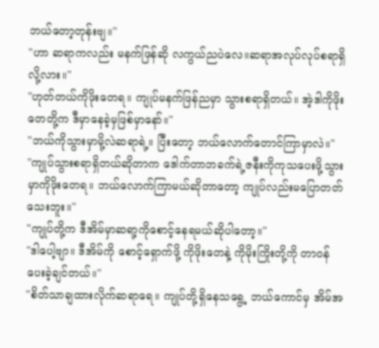ဘယ်တော့တုန်းဗျ။"
"ဟာ ဆရာကလည်း မနက်ဖြန်ဆို လကွယ်ညပဲလေ။ဆရာအလုပ်လုပ်စရာရှိလို့လား။"
"ဟုတ်တယ်ကိုဖိုးတေရ။ ကျုပ်မနက်ဖြန်ညမှာ သွားစရာရှိတယ်။ အဲ့ဒါကိုဖိုးတေတို့က ဒီမှာနေခဲ့မှဖြစ်မှာနော်။"
"ဘယ်ကိုသွားမှာမို့လဲဆရာရဲ့။ ပြီးတော့ ဘယ်လောက်တောင်ကြာမှာလဲ။"
"ကျုပ်သွားစရာရှိတယ်ဆိုတာက ဒေါက်တာဘခက်ရဲ့ဇနီးကိုကုသပေးဖို့သွားမှာကိုဖိုးတေရ။ ဘယ်လောက်ကြာမယ်ဆိုတာတော့ ကျုပ်လည်းမပြောတတ်သေးဘူး။"
"ကျုပ်တို့က ဒီအိမ်မှာဆရာ့ကိုစောင့်နေရမယ်ဆိုပါတော့။"
"ဒါပေါ့ဗျာ။ ဒီအိမ်ကို စောင့်ရှောက်ဖို့ ကိုဖိုးတေနဲ့ ကိုမိုးကြိုးတို့ကို တာဝန်ပေးခဲ့ချင်တယ်။"
"စိတ်သာချထားလိုက်ဆရာရေ။ ကျုပ်တို့ရှိနေသရွေ့ ဘယ်ကောင်မှ အိမ်အ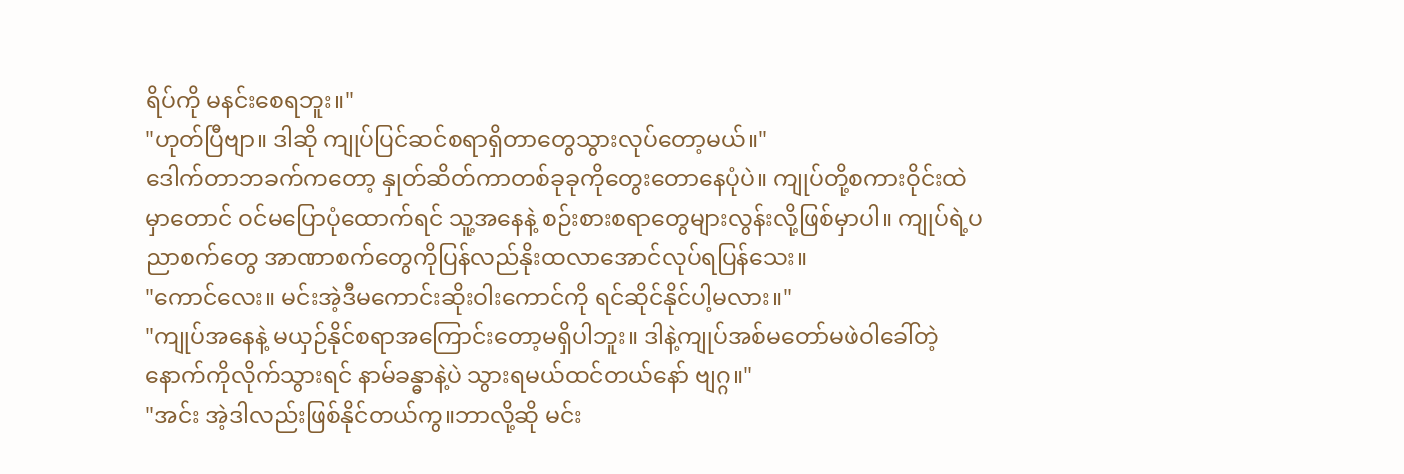ရိပ်ကို မနင်းစေရဘူး။"
"ဟုတ်ပြီဗျာ။ ဒါဆို ကျုပ်ပြင်ဆင်စရာရှိတာတွေသွားလုပ်တော့မယ်။"
ဒေါက်တာဘခက်ကတော့ နှုတ်ဆိတ်ကာတစ်ခုခုကိုတွေးတောနေပုံပဲ။ ကျုပ်တို့စကားဝိုင်းထဲမှာတောင် ဝင်မပြောပုံထောက်ရင် သူ့အနေနဲ့ စဉ်းစားစရာတွေများလွန်းလို့ဖြစ်မှာပါ။ ကျုပ်ရဲ့ပညာစက်တွေ အာဏာစက်တွေကိုပြန်လည်နိုးထလာအောင်လုပ်ရပြန်သေး။
"ကောင်လေး။ မင်းအဲ့ဒီမကောင်းဆိုးဝါးကောင်ကို ရင်ဆိုင်နိုင်ပါ့မလား။"
"ကျုပ်အနေနဲ့ မယှဉ်နိုင်စရာအကြောင်းတော့မရှိပါဘူး။ ဒါနဲ့ကျုပ်အစ်မတော်မဖဲဝါခေါ်တဲ့နောက်ကိုလိုက်သွားရင် နာမ်ခန္ဓာနဲ့ပဲ သွားရမယ်ထင်တယ်နော် ဗျဂ္ဂ။"
"အင်း အဲ့ဒါလည်းဖြစ်နိုင်တယ်ကွ။ဘာလို့ဆို မင်း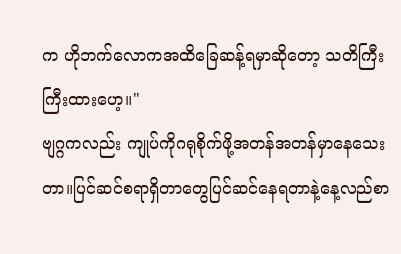က ဟိုဘက်လောကအထိခြေဆန့်ရမှာဆိုတော့ သတိကြီးကြီးထားဟေ့။"
ဗျဂ္ဂကလည်း ကျုပ်ကိုဂရုစိုက်ဖို့အတန်အတန်မှာနေသေးတာ။ပြင်ဆင်စရာရှိတာတွေပြင်ဆင်နေရတာနဲ့နေ့လည်စာ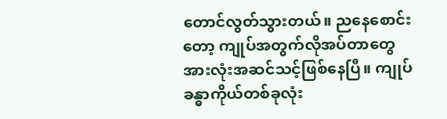တောင်လွတ်သွားတယ်။ ညနေစောင်းတော့ ကျုပ်အတွက်လိုအပ်တာတွေအားလုံးအဆင်သင့်ဖြစ်နေပြီ။ ကျုပ်ခန္ဓာကိုယ်တစ်ခုလုံး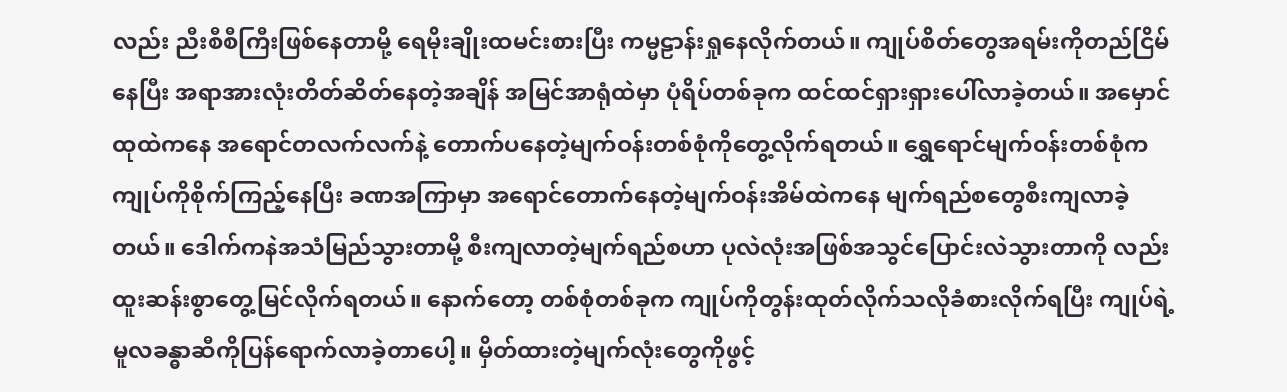လည်း ညီးစီစီကြီးဖြစ်နေတာမို့ ရေမိုးချိုးထမင်းစားပြီး ကမ္မဠာန်းရှုနေလိုက်တယ်။ ကျုပ်စိတ်တွေအရမ်းကိုတည်ငြိမ်နေပြီး အရာအားလုံးတိတ်ဆိတ်နေတဲ့အချိန် အမြင်အာရုံထဲမှာ ပုံရိပ်တစ်ခုက ထင်ထင်ရှားရှားပေါ်လာခဲ့တယ်။ အမှောင်ထုထဲကနေ အရောင်တလက်လက်နဲ့ တောက်ပနေတဲ့မျက်ဝန်းတစ်စုံကိုတွေ့လိုက်ရတယ်။ ရွှေရောင်မျက်ဝန်းတစ်စုံက ကျုပ်ကိုစိုက်ကြည့်နေပြီး ခဏအကြာမှာ အရောင်တောက်နေတဲ့မျက်ဝန်းအိမ်ထဲကနေ မျက်ရည်စတွေစီးကျလာခဲ့တယ်။ ဒေါက်ကနဲအသံမြည်သွားတာမို့ စီးကျလာတဲ့မျက်ရည်စဟာ ပုလဲလုံးအဖြစ်အသွင်ပြောင်းလဲသွားတာကို လည်းထူးဆန်းစွာတွေ့မြင်လိုက်ရတယ်။ နောက်တော့ တစ်စုံတစ်ခုက ကျုပ်ကိုတွန်းထုတ်လိုက်သလိုခံစားလိုက်ရပြီး ကျုပ်ရဲ့မူလခန္ဓာဆီကိုပြန်ရောက်လာခဲ့တာပေါ့။ မှိတ်ထားတဲ့မျက်လုံးတွေကိုဖွင့်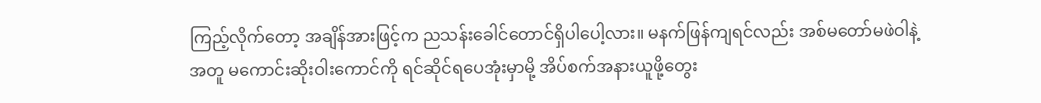ကြည့်လိုက်တော့ အချိန်အားဖြင့်က ညသန်းခေါင်တောင်ရှိပါပေါ့လား။ မနက်ဖြန်ကျရင်လည်း အစ်မတော်မဖဲဝါနဲ့အတူ မကောင်းဆိုးဝါးကောင်ကို ရင်ဆိုင်ရပေအုံးမှာမို့ အိပ်စက်အနားယူဖို့တွေး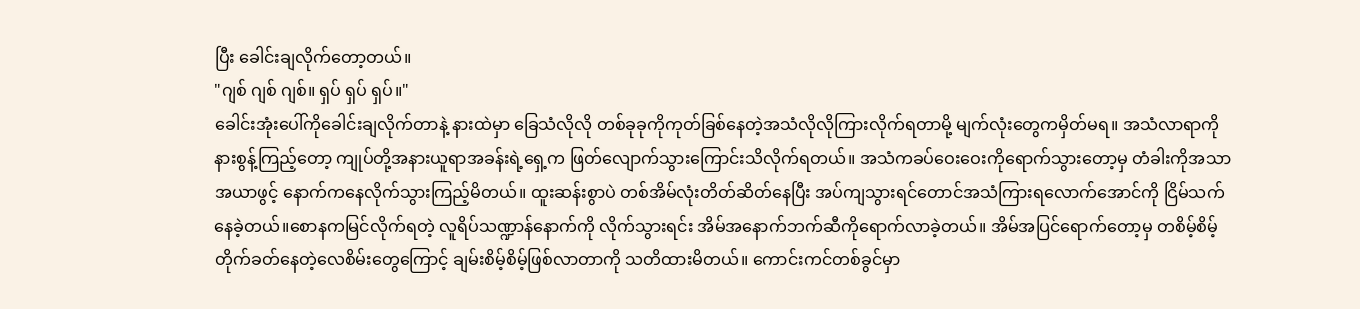ပြီး ခေါင်းချလိုက်တော့တယ်။
"ဂျစ် ဂျစ် ဂျစ်။ ရှပ် ရှပ် ရှပ်။"
ခေါင်းအုံးပေါ်ကိုခေါင်းချလိုက်တာနဲ့ နားထဲမှာ ခြေသံလိုလို တစ်ခုခုကိုကုတ်ခြစ်နေတဲ့အသံလိုလိုကြားလိုက်ရတာမို့ မျက်လုံးတွေကမှိတ်မရ။ အသံလာရာကို နားစွန့်ကြည့်တော့ ကျုပ်တို့အနားယူရာအခန်းရဲ့ရှေ့က ဖြတ်လျောက်သွားကြောင်းသိလိုက်ရတယ်။ အသံကခပ်ဝေးဝေးကိုရောက်သွားတော့မှ တံခါးကိုအသာအယာဖွင့် နောက်ကနေလိုက်သွားကြည့်မိတယ်။ ထူးဆန်းစွာပဲ တစ်အိမ်လုံးတိတ်ဆိတ်နေပြီး အပ်ကျသွားရင်တောင်အသံကြားရလောက်အောင်ကို ငြိမ်သက်နေခဲ့တယ်။စောနကမြင်လိုက်ရတဲ့ လူရိပ်သဏ္ဍာန်နောက်ကို လိုက်သွားရင်း အိမ်အနောက်ဘက်ဆီကိုရောက်လာခဲ့တယ်။ အိမ်အပြင်ရောက်တော့မှ တစိမ့်စိမ့်တိုက်ခတ်နေတဲ့လေစိမ်းတွေကြောင့် ချမ်းစိမ့်စိမ့်ဖြစ်လာတာကို သတိထားမိတယ်။ ကောင်းကင်တစ်ခွင်မှာ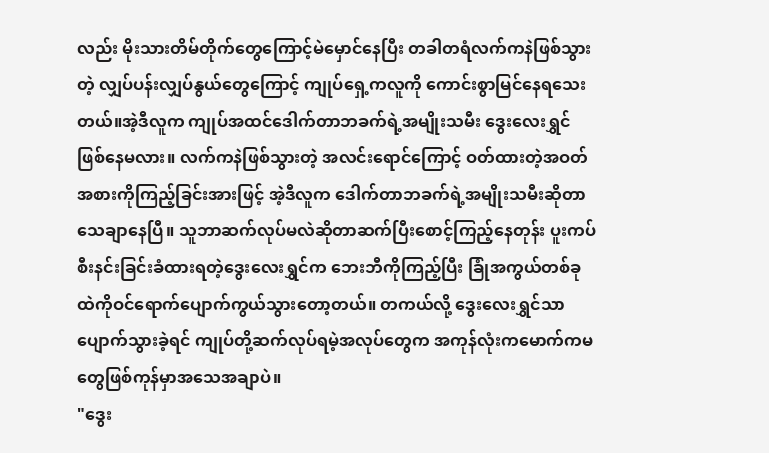လည်း မိုးသားတိမ်တိုက်တွေကြောင့်မဲမှောင်နေပြီး တခါတရံလက်ကနဲဖြစ်သွားတဲ့ လျှပ်ပန်းလျှပ်နွယ်တွေကြောင့် ကျုပ်ရှေ့ကလူကို ကောင်းစွာမြင်နေရသေးတယ်။အဲ့ဒီလူက ကျုပ်အထင်ဒေါက်တာဘခက်ရဲ့အမျိုးသမီး ဒွေးလေးရွှင်ဖြစ်နေမလား။ လက်ကနဲဖြစ်သွားတဲ့ အလင်းရောင်ကြောင့် ဝတ်ထားတဲ့အဝတ်အစားကိုကြည့်ခြင်းအားဖြင့် အဲ့ဒီလူက ဒေါက်တာဘခက်ရဲ့အမျိုးသမီးဆိုတာသေချာနေပြီ။ သူဘာဆက်လုပ်မလဲဆိုတာဆက်ပြီးစောင့်ကြည့်နေတုန်း ပူးကပ်စီးနင်းခြင်းခံထားရတဲ့ဒွေးလေးရွှင်က ဘေးဘီကိုကြည့်ပြီး ခြုံအကွယ်တစ်ခုထဲကိုဝင်ရောက်ပျောက်ကွယ်သွားတော့တယ်။ တကယ်လို့ ဒွေးလေးရွှင်သာပျောက်သွားခဲ့ရင် ကျုပ်တို့ဆက်လုပ်ရမဲ့အလုပ်တွေက အကုန်လုံးကမောက်ကမတွေဖြစ်ကုန်မှာအသေအချာပဲ။
"ဒွေး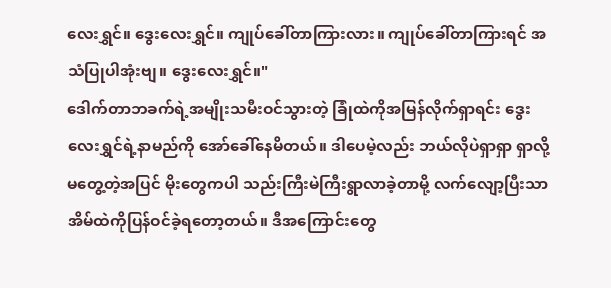လေးရွှင်။ ဒွေးလေးရွှင်။ ကျုပ်ခေါ်တာကြားလား။ ကျုပ်ခေါ်တာကြားရင် အသံပြုပါအုံးဗျ။ ဒွေးလေးရွှင်။"
ဒေါက်တာဘခက်ရဲ့အမျိုးသမီးဝင်သွားတဲ့ ခြုံထဲကိုအမြန်လိုက်ရှာရင်း ဒွေးလေးရွှင်ရဲ့နာမည်ကို အော်ခေါ်နေမိတယ်။ ဒါပေမဲ့လည်း ဘယ်လိုပဲရှာရှာ ရှာလို့မတွေ့တဲ့အပြင် မိုးတွေကပါ သည်းကြီးမဲကြီးရွာလာခဲ့တာမို့ လက်လျော့ပြီးသာ အိမ်ထဲကိုပြန်ဝင်ခဲ့ရတော့တယ်။ ဒီအကြောင်းတွေ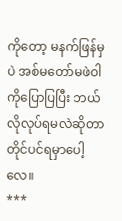ကိုတော့ မနက်ဖြန်မှပဲ အစ်မတော်မဖဲဝါကိုပြောပြပြီး ဘယ်လိုလုပ်ရမလဲဆိုတာ တိုင်ပင်ရမှာပေါ့လေ။
***